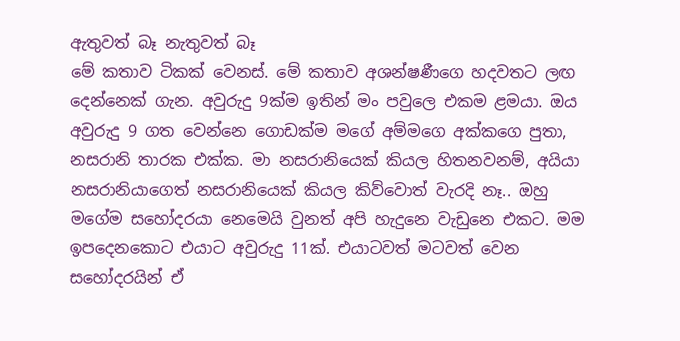ඇතුවත් බෑ නැතුවත් බෑ
මේ කතාව ටිකක් වෙනස්. මේ කතාව අශන්ෂණීගෙ හදවතට ලඟ දෙන්නෙක් ගැන. අවුරුදු 9ක්ම ඉතින් මං පවුලෙ එකම ළමයා. ඔය අවුරුදු 9 ගත වෙන්නෙ ගොඩක්ම මගේ අම්මගෙ අක්කගෙ පුතා, නසරානි තාරක එක්ක. මා නසරානියෙක් කියල හිතනවනම්, අයියා නසරානියාගෙත් නසරානියෙක් කියල කිව්වොත් වැරදි නෑ.. ඔහු මගේම සහෝදරයා නෙමෙයි වුනත් අපි හැදුනෙ වැඩුනෙ එකට. මම ඉපදෙනකොට එයාට අවුරුදු 11ක්. එයාටවත් මටවත් වෙන සහෝදරයින් ඒ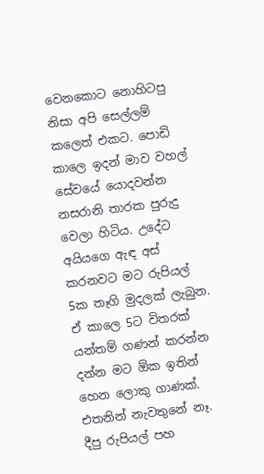වෙනකොට නොහිටපු නිසා අපි සෙල්ලම් කලෙත් එකට. පොඩි කාලෙ ඉදන් මාව වහල් සේවයේ යොදවන්න නසරානි තාරක පුරුදු වෙලා හිටිය. උදේට අයියගෙ ඇඳ අස් කරනවට මට රුපියල් 5ක තෑගි මුදලක් ලැබුන. ඒ කාලෙ 5ට විතරක් යන්තම් ගණන් කරන්න දන්න මට ඕක ඉතින් හෙන ලොකු ගාණක්. එතනින් නැවතුනේ නෑ. දීපු රුපියල් පහ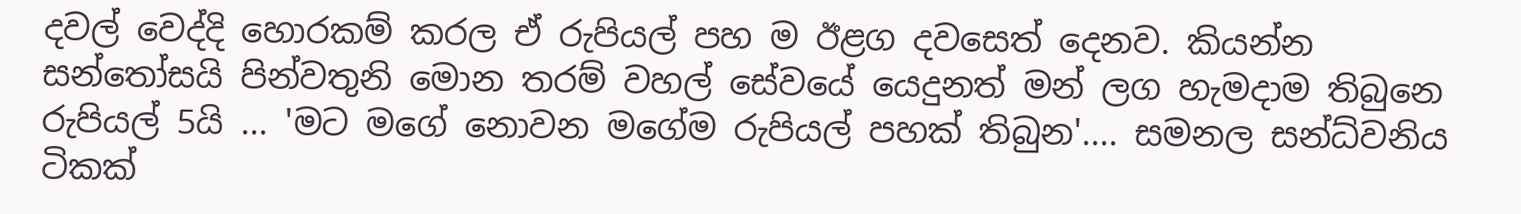දවල් වෙද්දි හොරකම් කරල ඒ රුපියල් පහ ම ඊළග දවසෙත් දෙනව. කියන්න සන්තෝසයි පින්වතුනි මොන තරම් වහල් සේවයේ යෙදුනත් මන් ලග හැමදාම තිබුනෙ රුපියල් 5යි ... 'මට මගේ නොවන මගේම රුපියල් පහක් තිබුන'.... සමනල සන්ධ්වනිය ටිකක්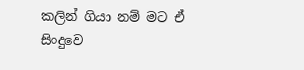කලින් ගියා නම් මට ඒ සිංදුවෙ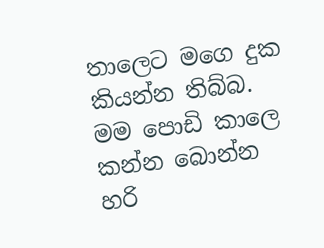තාලෙට මගෙ දුක කියන්න තිබ්බ. මම පොඩි කාලෙ කන්න බොන්න හරි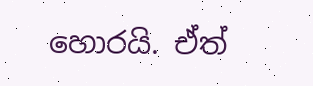හොරයි. ඒත්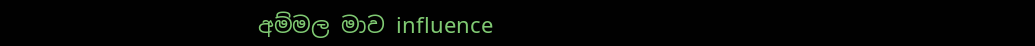අම්මල මාව influence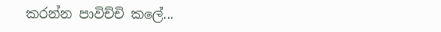කරන්න පාවිච්චි කලේ...